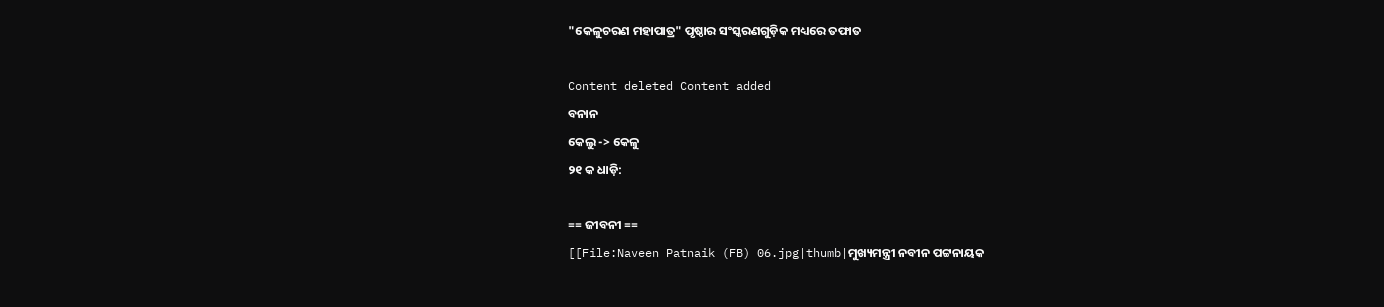"କେଳୁଚରଣ ମହାପାତ୍ର" ପୃଷ୍ଠାର ସଂସ୍କରଣ‌ଗୁଡ଼ିକ ମଧ୍ୟରେ ତଫାତ

Content deleted Content added
ବନାନ
କେଲୁ -> କେଳୁ
୨୧ କ ଧାଡ଼ି:

== ଜୀବନୀ ==
[[File:Naveen Patnaik (FB) 06.jpg|thumb|ମୁଖ୍ୟମନ୍ତ୍ରୀ ନବୀନ ପଟ୍ଟନାୟକ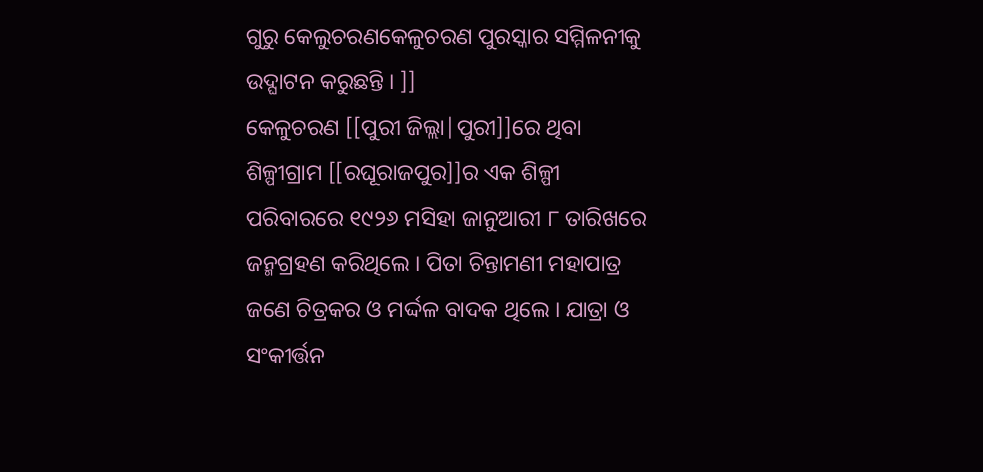ଗୁରୁ କେଲୁଚରଣକେଳୁଚରଣ ପୁରସ୍କାର ସମ୍ମିଳନୀକୁ ଉଦ୍ଘାଟନ କରୁଛନ୍ତି । ]]
କେଳୁଚରଣ [[ପୁରୀ ଜିଲ୍ଲା|ପୁରୀ]]ରେ ଥିବା ଶିଳ୍ପୀଗ୍ରାମ [[ରଘୂରାଜପୁର]]ର ଏକ ଶିଳ୍ପୀ ପରିବାରରେ ୧୯୨୬ ମସିହା ଜାନୁଆରୀ ୮ ତାରିଖରେ ଜନ୍ମଗ୍ରହଣ କରିଥିଲେ । ପିତା ଚିନ୍ତାମଣୀ ମହାପାତ୍ର ଜଣେ ଚିତ୍ରକର ଓ ମର୍ଦ୍ଦଳ ବାଦକ ଥିଲେ । ଯାତ୍ରା ଓ ସଂକୀର୍ତ୍ତନ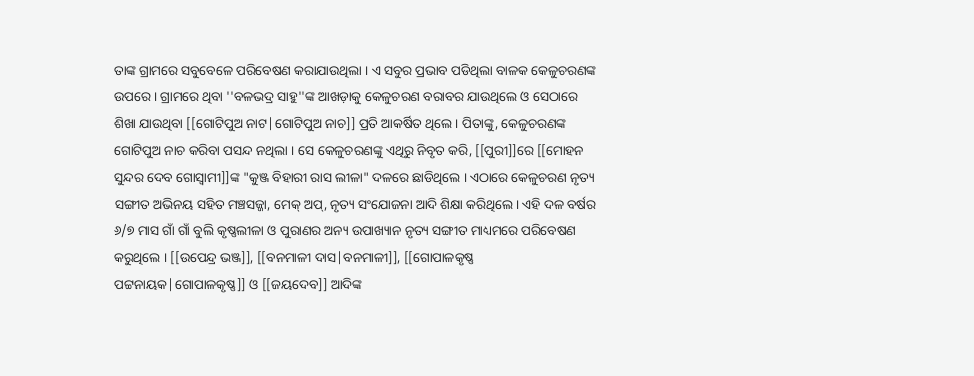ତାଙ୍କ ଗ୍ରାମରେ ସବୁବେଳେ ପରିବେଷଣ କରାଯାଉଥିଲା । ଏ ସବୁର ପ୍ରଭାବ ପଡିଥିଲା ବାଳକ କେଳୁଚରଣଙ୍କ ଉପରେ । ଗ୍ରାମରେ ଥିବା ''ବଳଭଦ୍ର ସାହୁ''ଙ୍କ ଆଖଡ଼ାକୁ କେଳୁଚରଣ ବରାବର ଯାଉଥିଲେ ଓ ସେଠାରେ ଶିଖା ଯାଉଥିବା [[ଗୋଟିପୁଅ ନାଟ|ଗୋଟିପୁଅ ନାଚ]] ପ୍ରତି ଆକର୍ଷିତ ଥିଲେ । ପିତାଙ୍କୁ, କେଳୁଚରଣଙ୍କ ଗୋଟିପୁଅ ନାଚ କରିବା ପସନ୍ଦ ନଥିଲା । ସେ କେଳୁଚରଣଙ୍କୁ ଏଥିରୁ ନିବୃତ କରି, [[ପୁରୀ]]ରେ [[ମୋହନ ସୁନ୍ଦର ଦେବ ଗୋସ୍ୱାମୀ]]ଙ୍କ "କୁଞ୍ଜ ବିହାରୀ ରାସ ଲୀଳା" ଦଳରେ ଛାଡିଥିଲେ । ଏଠାରେ କେଳୁଚରଣ ନୃତ୍ୟ ସଙ୍ଗୀତ ଅଭିନୟ ସହିତ ମଞ୍ଚସଜ୍ଜା, ମେକ୍ ଅପ୍, ନୃତ୍ୟ ସଂଯୋଜନା ଆଦି ଶିକ୍ଷା କରିଥିଲେ । ଏହି ଦଳ ବର୍ଷର ୬/୭ ମାସ ଗାଁ ଗାଁ ବୁଲି କୃଷ୍ଣଲୀଳା ଓ ପୁରାଣର ଅନ୍ୟ ଉପାଖ୍ୟାନ ନୃତ୍ୟ ସଙ୍ଗୀତ ମାଧ୍ୟମରେ ପରିବେଷଣ କରୁଥିଲେ । [[ଉପେନ୍ଦ୍ର ଭଞ୍ଜ]], [[ବନମାଳୀ ଦାସ|ବନମାଳୀ]], [[ଗୋପାଳକୃଷ୍ଣ ପଟ୍ଟନାୟକ|ଗୋପାଳକୃଷ୍ଣ]] ଓ [[ଜୟଦେବ]] ଆଦିଙ୍କ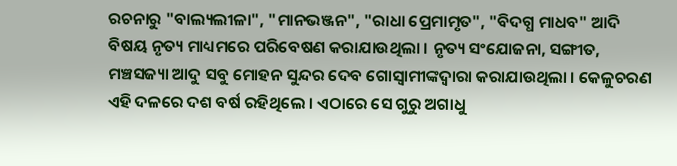ରଚନାରୁ "ବାଲ୍ୟଲୀଳା", "ମାନଭଞ୍ଜନ", "ରାଧା ପ୍ରେମାମୃତ", "ବିଦଗ୍ଧ ମାଧବ" ଆଦି ବିଷୟ ନୃତ୍ୟ ମାଧ୍ୟମରେ ପରିବେଷଣ କରାଯାଉଥିଲା । ନୃତ୍ୟ ସଂଯୋଜନା, ସଙ୍ଗୀତ, ମଞ୍ଚସଜ୍ୟା ଆଦୁ ସବୁ ମୋହନ ସୁନ୍ଦର ଦେବ ଗୋସ୍ୱାମୀଙ୍କଦ୍ୱାରା କରାଯାଉଥିଲା । କେଳୁଚରଣ ଏହି ଦଳରେ ଦଶ ବର୍ଷ ରହିଥିଲେ । ଏଠାରେ ସେ ଗୁରୁ ଅଗାଧୁ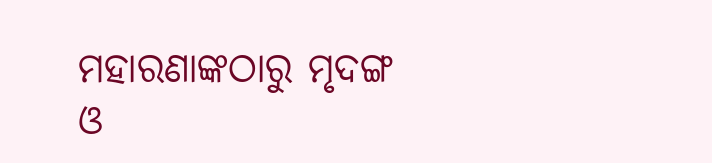ମହାରଣାଙ୍କଠାରୁ ମୃଦଙ୍ଗ ଓ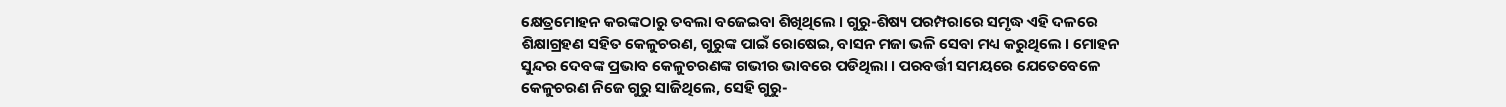କ୍ଷେତ୍ରମୋହନ କରଙ୍କଠାରୁ ତବଲା ବଜେଇବା ଶିଖିଥିଲେ । ଗୁରୁ-ଶିଷ୍ୟ ପରମ୍ପରାରେ ସମୃଦ୍ଧ ଏହି ଦଳରେ ଶିକ୍ଷାଗ୍ରହଣ ସହିତ କେଳୁଚରଣ, ଗୁରୁଙ୍କ ପାଇଁ ରୋଷେଇ, ବାସନ ମଜା ଭଳି ସେବା ମଧ୍ୟ କରୁଥିଲେ । ମୋହନ ସୁନ୍ଦର ଦେବଙ୍କ ପ୍ରଭାବ କେଳୁଚରଣଙ୍କ ଗଭୀର ଭାବରେ ପଡିଥିଲା । ପରବର୍ତ୍ତୀ ସମୟରେ ଯେତେବେଳେ କେଳୁଚରଣ ନିଜେ ଗୁରୁ ସାଜିଥିଲେ, ସେହି ଗୁରୁ-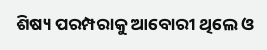ଶିଷ୍ୟ ପରମ୍ପରାକୁ ଆବୋରୀ ଥିଲେ ଓ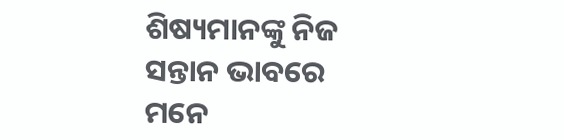ଶିଷ୍ୟମାନଙ୍କୁ ନିଜ ସନ୍ତାନ ଭାବରେ ମନେ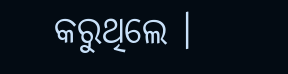କରୁଥିଲେ ।